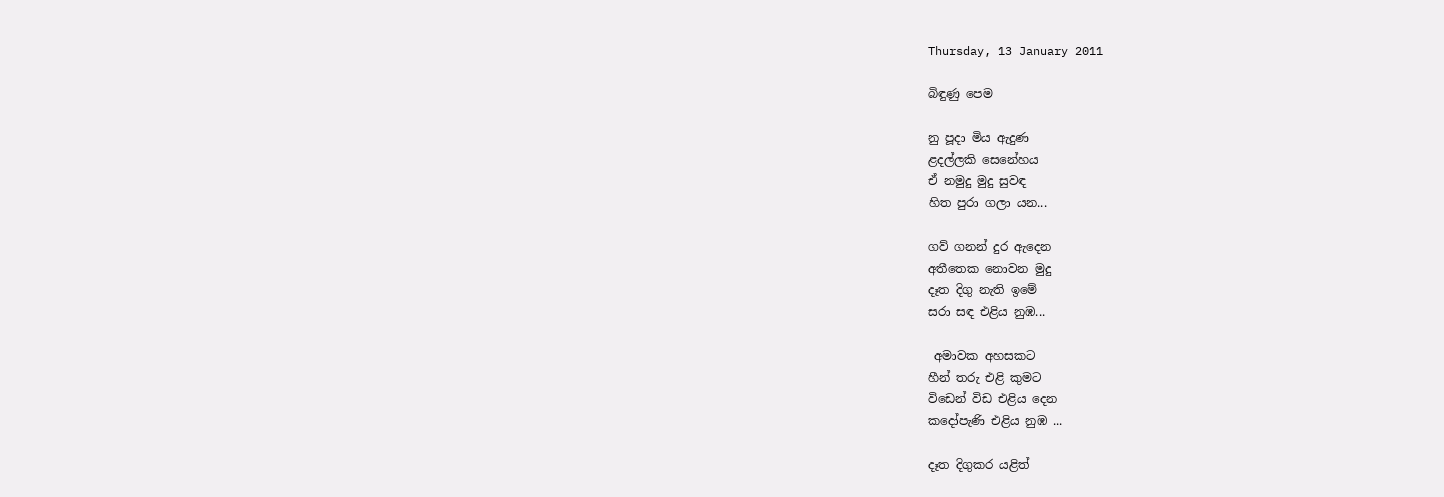Thursday, 13 January 2011

බිඳුණු පෙම

නු පූදා මිය ඇදුණ
ළදල්ලකි සෙනේහය
ඒ නමුදු මුදු සුවඳ
හිත පුරා ගලා යන...

ගව් ගනන් දුර ඇදෙන
අතීතෙක නොවන මුදු
දෑත දිගු නැති ඉමේ
සරා සඳ එළිය නුඹ...

 අමාවක අහසකට
හීන් තරු එළි කුමට
විඩෙන් විඩ එළිය දෙන
කදෝපැණි එළිය නුඹ ...

දෑත දිගුකර යළිත්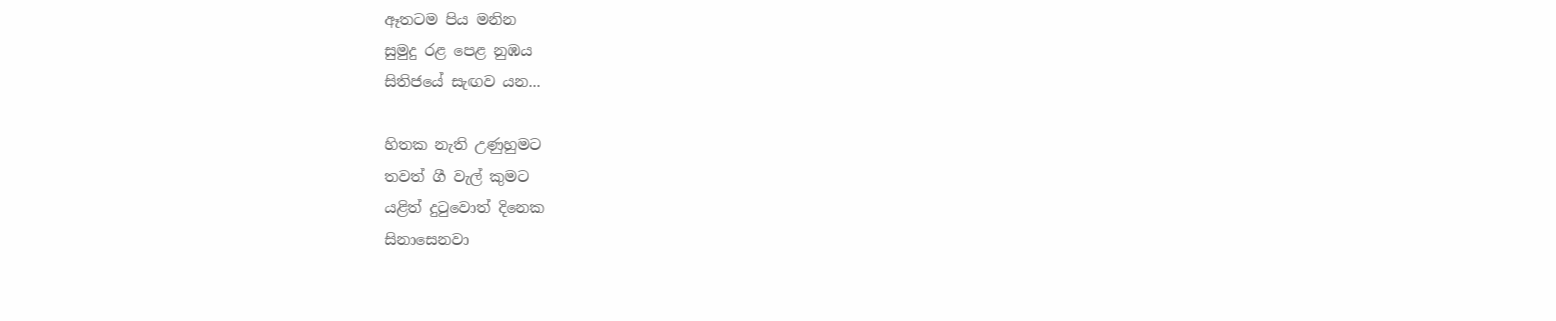ඈතටම පිය මනින
සුමුදු රළ පෙළ නුඹය
සිතිජයේ සැඟව යන...

හිතක නැති උණුහුමට
තවත් ගී වැල් කුමට
යළිත් දුටුවොත් දිනෙක
සිනාසෙනවා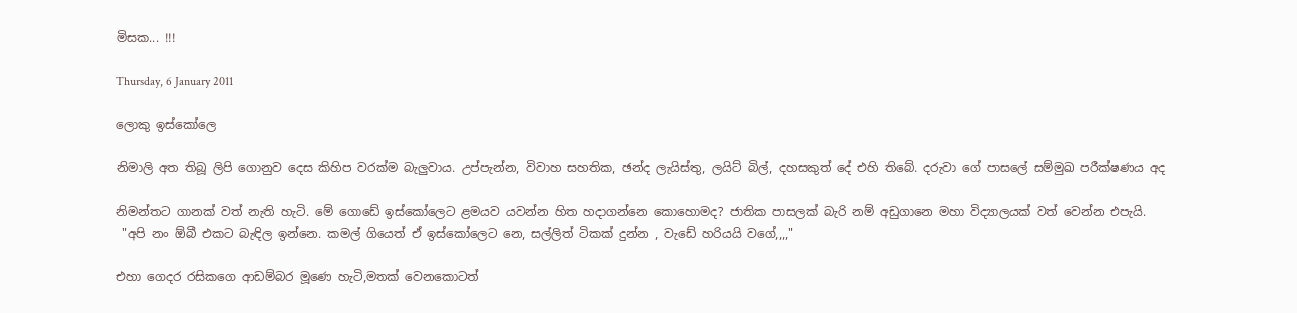මිසක... !!!

Thursday, 6 January 2011

ලොකු ඉස්කෝලෙ

නිමාලි අත තිබූ ලිපි ගොනුව දෙස කිහිප වරක්ම බැලුවාය. උප්පැන්න, විවාහ සහතික, ඡන්ද ලැයිස්තු, ලයිට් බිල්, දහසකුත් දේ එහි තිබේ. දරුවා ගේ පාසලේ සම්මුඛ පරීක්ෂණය අද

නිමන්තට ගානක් වත් නැති හැටි. මේ ගොඩේ ඉස්කෝලෙට ළමයව යවන්න හිත හදාගන්නෙ කොහොමද? ජාතික පාසලක් බැරි නම් අඩුගානෙ මහා විද්‍යාලයක් වත් වෙන්න එපැයි.
 "අපි නං ඕබී එකට බැඳිල ඉන්නෙ. කමල් ගියෙත් ඒ ඉස්කෝලෙට නෙ, සල්ලිත් ටිකක් දුන්න , වැඩේ හරියයි වගේ,,,,"

එහා ගෙදර රසිකගෙ ආඩම්බර මූණෙ හැටි,මතක් වෙනකොටත්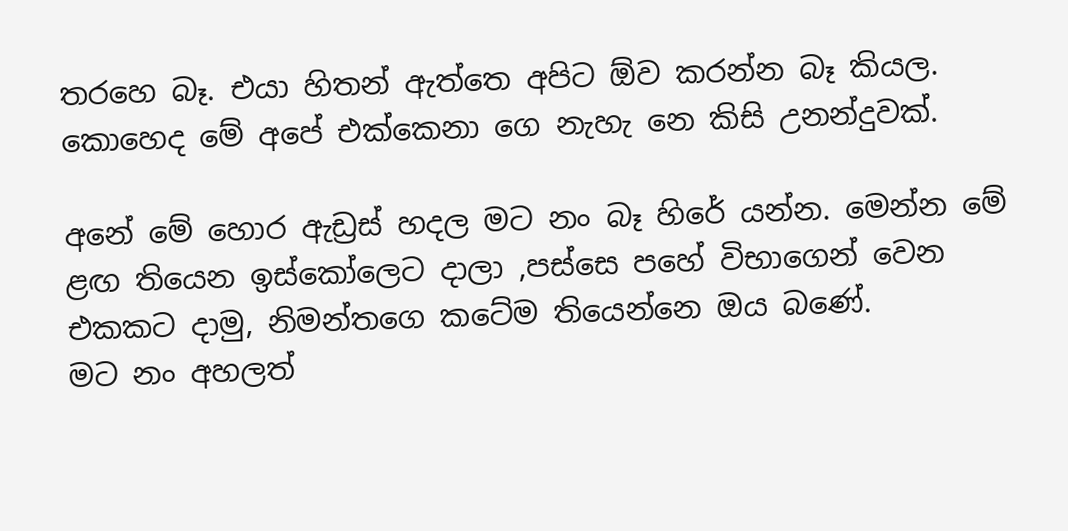තරහෙ බෑ. එයා හිතන් ඇත්තෙ අපිට ඕව කරන්න බෑ කියල. කොහෙද මේ අපේ එක්කෙනා ගෙ නැහැ නෙ කිසි උනන්දුවක්.

අනේ මේ හොර ඇඩ්‍රස් හදල මට නං බෑ හිරේ යන්න. මෙන්න මේ ළඟ තියෙන ඉස්කෝලෙට දාලා ,පස්සෙ පහේ විභාගෙන් වෙන එකකට දාමු, නිමන්තගෙ කටේම තියෙන්නෙ ඔය බණේ.
මට නං අහලත්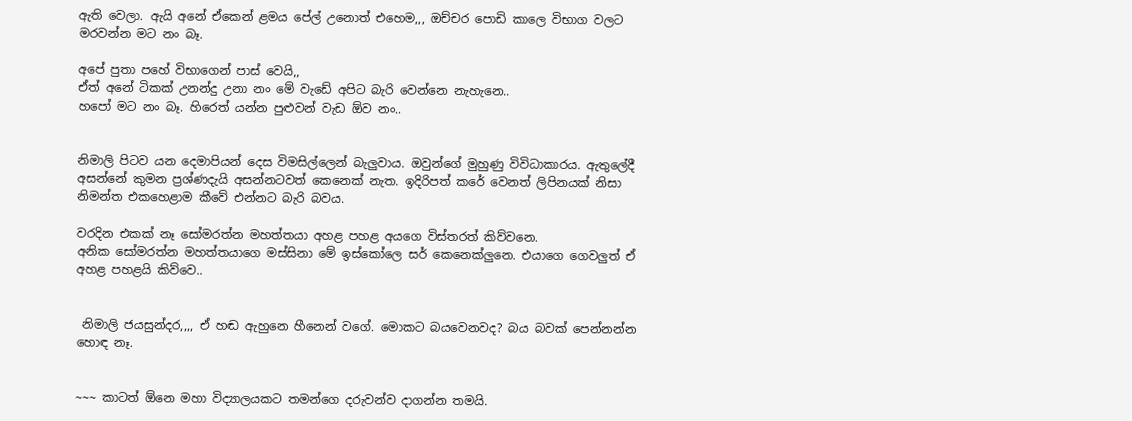ඇති වෙලා. ඇයි අනේ ඒකෙන් ළමය පේල් උනොත් එහෙම,,, ඔච්චර පොඩි කාලෙ විභාග වලට මරවන්න මට නං බෑ.

අපේ පුතා පහේ විභාගෙන් පාස් වෙයි,,
ඒත් අනේ ටිකක් උනන්දු උනා නං මේ වැඩේ අපිට බැරි වෙන්නෙ නැහැනෙ..
හපෝ මට නං බෑ. හිරෙත් යන්න පුළුවන් වැඩ ඕව නං..


නිමාලි පිටව යන දෙමාපියන් දෙස විමසිල්ලෙන් බැලුවාය. ඔවුන්ගේ මුහුණු විවිධාකාරය. ඇතුලේදී අසන්නේ කුමන ප්‍රශ්ණදැයි අසන්නටවත් කෙනෙක් නැත. ඉදිරිපත් කරේ වෙනත් ලිපිනයක් නිසා නිමන්ත එකහෙළාම කීවේ එන්නට බැරි බවය.

වරදින එකක් නෑ සෝමරත්න මහත්තයා අහළ පහළ අයගෙ විස්තරත් කිව්වනෙ.
අනික සෝමරත්න මහත්තයාගෙ මස්සිනා මේ ඉස්කෝලෙ සර් කෙනෙක්ලුනෙ. එයාගෙ ගෙවලුත් ඒ අහළ පහළයි කිව්වෙ..


 නිමාලි ජයසුන්දර,,,, ඒ හඬ ඇහුනෙ හීනෙන් වගේ. මොකට බයවෙනවද? බය බවක් පෙන්නන්න හොඳ නෑ.


~~~ කාටත් ඕනෙ මහා විද්‍යාලයකට තමන්ගෙ දරුවන්ව දාගන්න තමයි.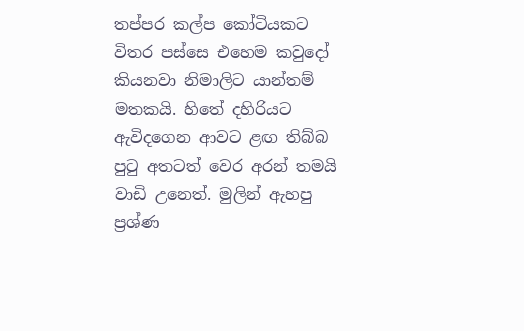තප්පර කල්ප කෝටියකට විතර පස්සෙ එහෙම කවුදෝ කියනවා නිමාලිට යාන්තම් මතකයි. හිතේ දහිරියට ඇවිදගෙන ආවට ළඟ තිබ්බ පුටු අතටත් වෙර අරන් තමයි වාඩි උනෙත්. මුලින් ඇහපු ප්‍රශ්ණ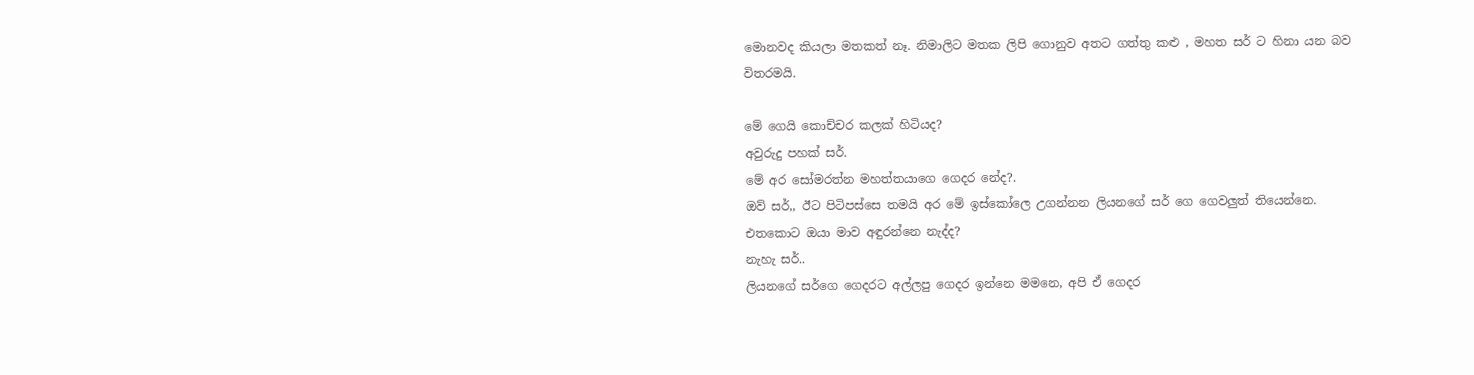මොනවද කියලා මතකත් නෑ. නිමාලිට මතක ලිපි ගොනුව අතට ගත්තු කළු , මහත සර් ට හිනා යන බව විතරමයි.

මේ ගෙයි කොච්චර කලක් හිටියද?
අවුරුදු පහක් සර්.
මේ අර සෝමරත්න මහත්තයාගෙ ගෙදර නේද?.
ඔව් සර්,, ඊට පිටිපස්සෙ තමයි අර මේ ඉස්කෝලෙ උගන්නන ලියනගේ සර් ගෙ ගෙවලුත් තියෙන්නෙ.
එතකොට ඔයා මාව අඳුරන්නෙ නැද්ද?
නැහැ සර්..
ලියනගේ සර්ගෙ ගෙදරට අල්ලපු ගෙදර ඉන්නෙ මමනෙ, අපි ඒ ගෙදර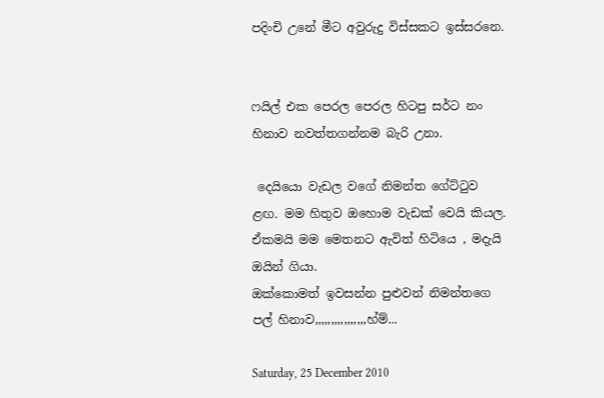පදිංචි උනේ මීට අවුරුදු විස්සකට ඉස්සරනෙ.


ෆයිල් එක පෙරල පෙරල හිටපු සර්ට නං හිනාව නවත්තගන්නම බැරි උනා.

 දෙයියො වැඩල වගේ නිමන්ත ගේට්ටුව ළඟ. මම හිතුව ඔහොම වැඩක් වෙයි කියල. ඒකමයි මම මෙතනට ඇවිත් හිටියෙ , මදැයි ඔයින් ගියා.
ඔක්කොමත් ඉවසන්න පුළුවන් නිමන්තගෙ පල් හිනාව,,,,,,,,,,,,,,,,හ්ම්...

Saturday, 25 December 2010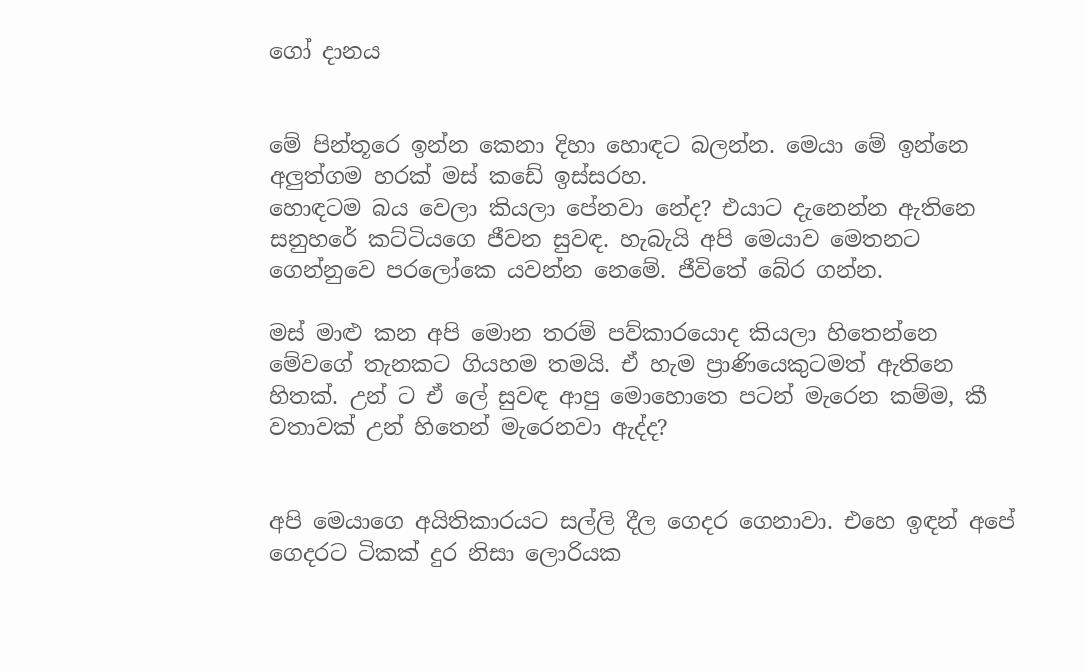ගෝ දානය


මේ පින්තූරෙ ඉන්න කෙනා දිහා හොඳට බලන්න. මෙයා මේ ඉන්නෙ අලුත්ගම හරක් මස් කඩේ ඉස්සරහ.
හොඳටම බය වෙලා කියලා පේනවා නේද? එයාට දැනෙන්න ඇතිනෙ සනුහරේ කට්ටියගෙ ජීවන සුවඳ. හැබැයි අපි මෙයාව මෙතනට ගෙන්නුවෙ පරලෝකෙ යවන්න නෙමේ. ජීවිතේ බේර ගන්න.

මස් මාළු කන අපි මොන තරම් පව්කාරයොද කියලා හිතෙන්නෙ මේවගේ තැනකට ගියහම තමයි. ඒ හැම ප්‍රාණියෙකුටමත් ඇතිනෙ හිතක්. උන් ට ඒ ලේ සුවඳ ආපු මොහොතෙ පටන් මැරෙන කම්ම, කී වතාවක් උන් හිතෙන් මැරෙනවා ඇද්ද?


අපි මෙයාගෙ අයිතිකාරයට සල්ලි දීල ගෙදර ගෙනාවා. එහෙ ඉඳන් අපේ ගෙදරට ටිකක් දුර නිසා ලොරියක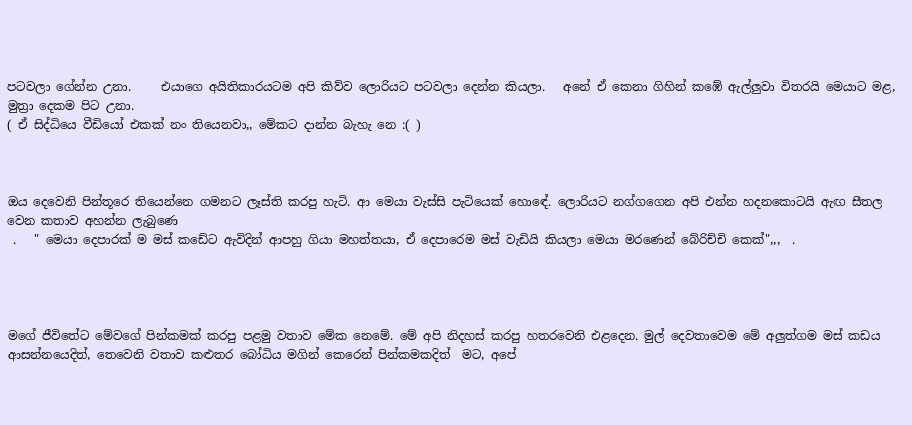පටවලා ගේන්න උනා.     එයාගෙ අයිතිකාරයටම අපි කිව්ව ලොරියට පටවලා දෙන්න කියලා.   අනේ ඒ කෙනා ගිහින් කඹේ ඇල්ලුවා විතරයි මෙයාට මළ, මුත්‍රා දෙකම පිට උනා.
( ඒ සිද්ධියෙ වීඩියෝ එකක් නං තියෙනවා,, මේකට දාන්න බැහැ නෙ :( )



ඔය දෙවෙනි පින්තූරෙ තියෙන්නෙ ගමනට ලෑස්ති කරපු හැටි. ආ මෙයා වැස්සි පැටියෙක් හොඳේ. ලොරියට නග්ගගෙන අපි එන්න හදනකොටයි ඇඟ සීතල වෙන කතාව අහන්න ලැබුණෙ
 .   " මෙයා දෙපාරක් ම මස් කඩේට ඇවිදින් ආපහු ගියා මහත්තයා, ඒ දෙපාරෙම මස් වැඩියි කියලා මෙයා මරණෙන් බේරිච්චි කෙක්",,,  .




මගේ ජීවිතේට මේවගේ පින්කමක් කරපු පළමු වතාව මේක නෙමේ. මේ අපි නිදහස් කරපු හතරවෙනි එළදෙන. මුල් දෙවතාවෙම මේ අලුත්ගම මස් කඩය ආසන්නයෙදිත්, තෙවෙනි වතාව කළුතර බෝධිය මගින් කෙරෙන් පින්කමකදිත්  මට, අපේ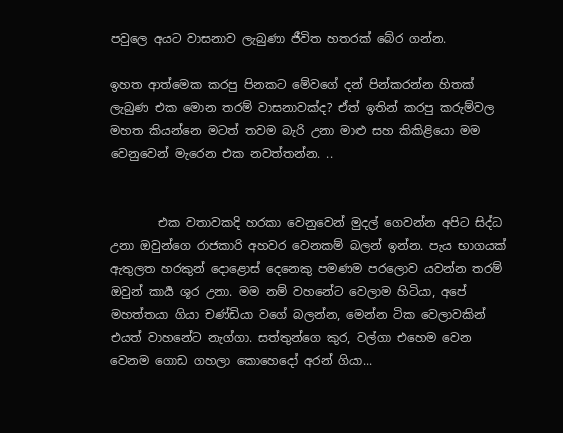පවුලෙ අයට වාසනාව ලැබුණා ජීවිත හතරක් බේර ගන්න.

ඉහත ආත්මෙක කරපු පිනකට මේවගේ දන් පින්කරන්න හිතක් ලැබුණ එක මොන තරම් වාසනාවක්ද? ඒත් ඉතින් කරපු කරුම්වල මහත කියන්නෙ මටත් තවම බැරි උනා මාළු සහ කිකිළියො මම වෙනුවෙන් මැරෙන එක නවත්තන්න. ..


        එක වතාවකදි හරකා වෙනුවෙන් මුදල් ගෙවන්න අපිට සිද්ධ උනා ඔවුන්ගෙ රාජකාරි අහවර වෙනකම් බලන් ඉන්න. පැය භාගයක් ඇතුලත හරකුන් දොළොස් දෙනෙකු පමණම පරලොව යවන්න තරම් ඔවුන් කාර්‍ය ශූර උනා. මම නම් වහනේට වෙලාම හිටියා, අපේ මහත්තයා ගියා චණ්ඩියා වගේ බලන්න, මෙන්න ටික වෙලාවකින් එයත් වාහනේට නැග්ගා. සත්තුන්ගෙ කුර, වල්ගා එහෙම වෙන වෙනම ගොඩ ගහලා කොහෙදෝ අරන් ගියා...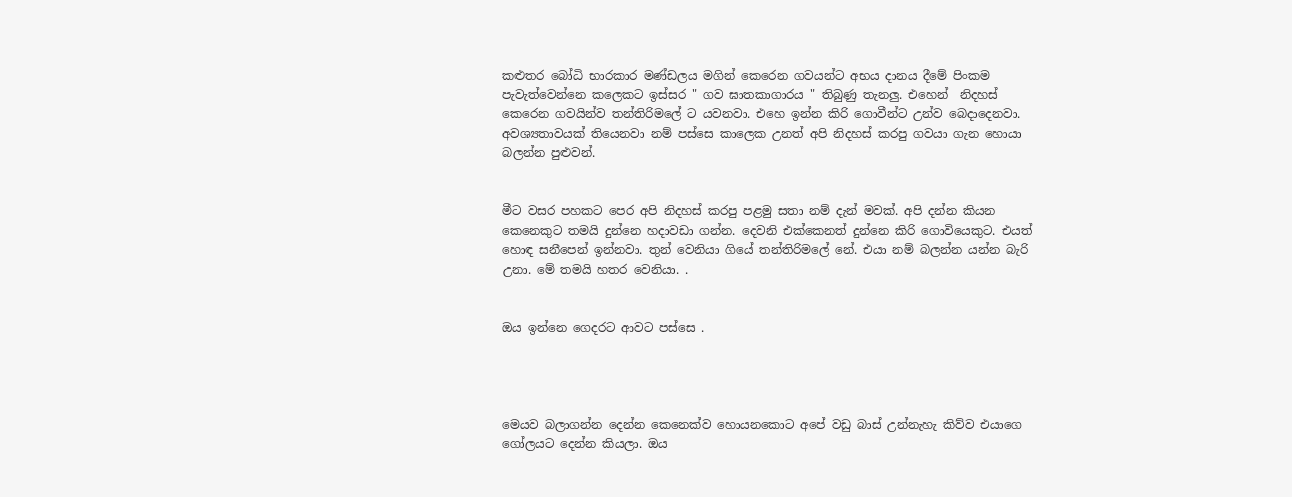කළුතර බෝධි භාරකාර මණ්ඩලය මගින් කෙරෙන ගවයන්ට අභය දානය දීමේ පිංකම පැවැත්වෙන්නෙ කලෙකට ඉස්සර " ගව ඝාතකාගාරය " තිබුණු තැනලු. එහෙන්  නිදහස් කෙරෙන ගවයින්ව තන්තිරිමලේ ට යවනවා. එහෙ ඉන්න කිරි ගොවීන්ට උන්ව බෙදාදෙනවා. අවශ්‍යතාවයක් තියෙනවා නම් පස්සෙ කාලෙක උනත් අපි නිදහස් කරපු ගවයා ගැන හොයා බලන්න පුළුවන්.


මීට වසර පහකට පෙර අපි නිදහස් කරපු පළමු සතා නම් දැන් මවක්. අපි දන්න කියන කෙනෙකුට තමයි දුන්නෙ හදාවඩා ගන්න. දෙවනි එක්කෙනත් දුන්නෙ කිරි ගොවියෙකුට. එයත් හොඳ සනීපෙන් ඉන්නවා. තුන් වෙනියා ගියේ තන්තිරිමලේ නේ. එයා නම් බලන්න යන්න බැරි උනා. මේ තමයි හතර වෙනියා. .


ඔය ඉන්නෙ ගෙදරට ආවට පස්සෙ .




මෙයව බලාගන්න දෙන්න කෙනෙක්ව හොයනකොට අපේ වඩු බාස් උන්නැහැ කිව්ව එයාගෙ ගෝලයට දෙන්න කියලා. ඔය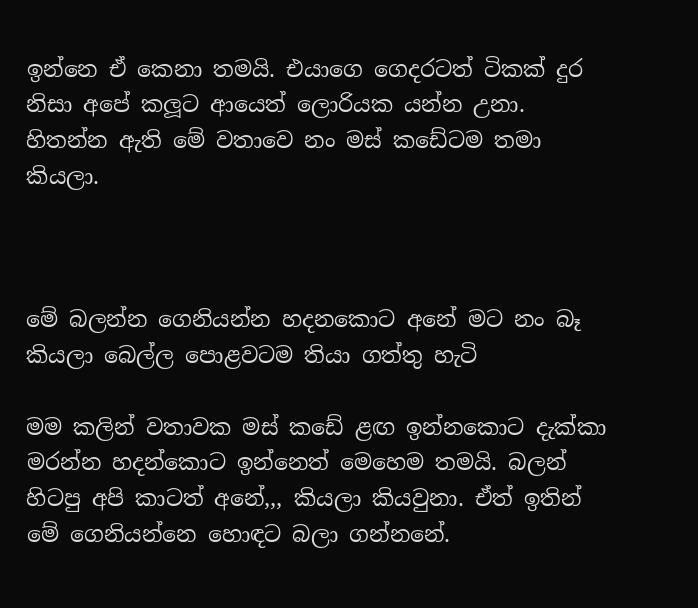ඉන්නෙ ඒ කෙනා තමයි. එයාගෙ ගෙදරටත් ටිකක් දුර නිසා අපේ කලූට ආයෙත් ලොරියක යන්න උනා. හිතන්න ඇති මේ වතාවෙ නං මස් කඩේටම තමා කියලා.



මේ බලන්න ගෙනියන්න හදනකොට අනේ මට නං බෑ කියලා බෙල්ල පොළවටම තියා ගත්තු හැටි

මම කලින් වතාවක මස් කඩේ ළඟ ඉන්නකොට දැක්කා මරන්න හදන්කොට ඉන්නෙත් මෙහෙම තමයි. බලන් හිටපු අපි කාටත් අනේ,,, කියලා කියවුනා. ඒත් ඉතින් මේ ගෙනියන්නෙ හොඳට බලා ගන්නනේ.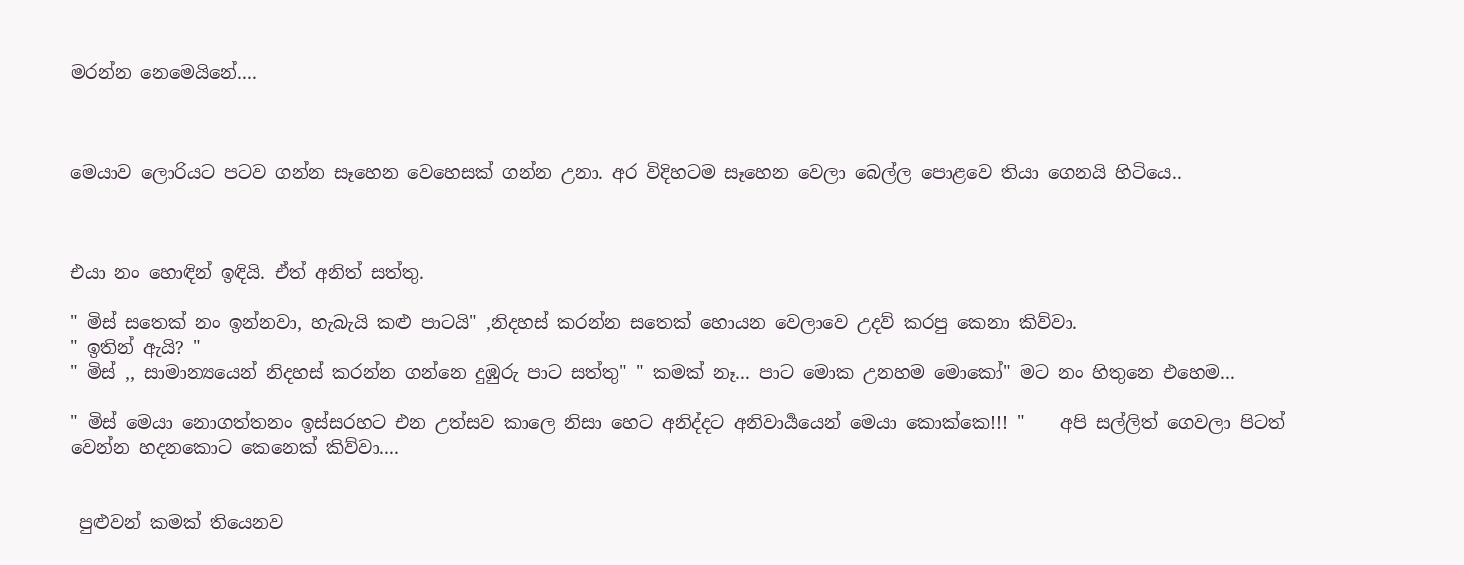මරන්න නෙමෙයිනේ....



මෙයාව ලොරියට පටව ගන්න සෑහෙන වෙහෙසක් ගන්න උනා. අර විදිහටම සෑහෙන වෙලා බෙල්ල පොළවෙ තියා ගෙනයි හිටියෙ..



එයා නං හොඳින් ඉඳියි. ඒත් අනිත් සත්තු.

" මිස් සතෙක් නං ඉන්නවා, හැබැයි කළු පාටයි" ,නිදහස් කරන්න සතෙක් හොයන වෙලාවෙ උදව් කරපු කෙනා කිව්වා.
" ඉතින් ඇයි? "
" මිස් ,, සාමාන්‍යයෙන් නිදහස් කරන්න ගන්නෙ දුඹුරු පාට සත්තු" " කමක් නෑ... පාට මොක උනහම මොකෝ" මට නං හිතුනෙ එහෙම...

" මිස් මෙයා නොගත්තනං ඉස්සරහට එන උත්සව කාලෙ නිසා හෙට අනිද්දට අනිවාර්‍යයෙන් මෙයා කොක්කෙ!!! "    අපි සල්ලිත් ගෙවලා පිටත් වෙන්න හදනකොට කෙනෙක් කිව්වා....


 පුළුවන් කමක් තියෙනව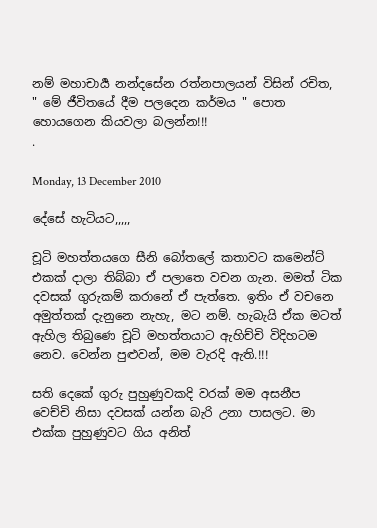නම් මහාචාර්‍ය නන්දසේන රත්නපාලයන් විසින් රචිත,
" මේ ජීවිතයේ දීම පලදෙන කර්මය " පොත හොයගෙන කියවලා බලන්න!!!
.

Monday, 13 December 2010

දේසේ හැටියට,,,,,

චූටි මහත්තයගෙ සීනි බෝතලේ කතාවට කමෙන්ට් එකක් දාලා තිබ්බා ඒ පලාතෙ වචන ගැන. මමත් ටික දවසක් ගුරුකම් කරානේ ඒ පැත්තෙ. ඉතිං ඒ වචනෙ අමුත්තක් දැනුනෙ නැහැ, මට නම්. හැබැයි ඒක මටත් ඇහිල තිබුණෙ චූටි මහත්තයාට ඇහිච්චි විදිහටම නෙව. වෙන්න පුළුවන්, මම වැරදි ඇති.!!!

සති දෙකේ ගුරු පුහුණුවකදි වරක් මම අසනීප වෙච්චි නිසා දවසක් යන්න බැරි උනා පාසලට. මා එක්ක පුහුණුවට ගිය අනිත්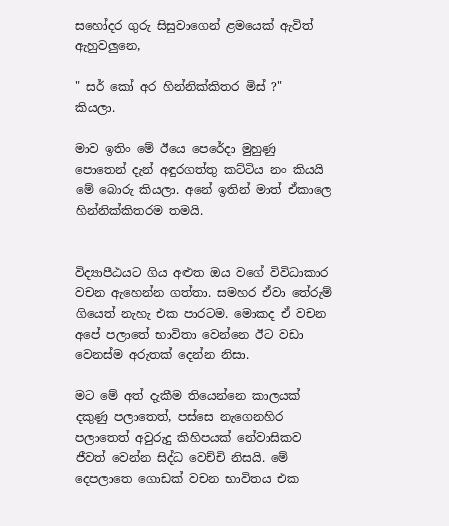සහෝදර ගුරු සිසුවාගෙන් ළමයෙක් ඇවිත් ඇහුවලුනෙ,

" සර් කෝ අර හින්නික්කිතර මිස් ?"   කියලා.

මාව ඉතිං මේ ඊයෙ පෙරේදා මුහුණු පොතෙන් දැන් අඳුරගත්තු කට්ටිය නං කියයි මේ බොරු කියලා. අනේ ඉතින් මාත් ඒකාලෙ හින්නික්කිතරම තමයි.


විද්‍යාපීඨයට ගිය අළුත ඔය වගේ විවිධාකාර වචන ඇහෙන්න ගත්තා. සමහර ඒවා තේරුම් ගියෙත් නැහැ එක පාරටම. මොකද ඒ වචන අපේ පලාතේ භාවිතා වෙන්නෙ ඊට වඩා වෙනස්ම අරුතක් දෙන්න නිසා.

මට මේ අත් දැකීම තියෙන්නෙ කාලයක් දකුණු පලාතෙත්, පස්සෙ නැගෙනහිර පලාතෙත් අවුරුදු කිහිපයක් නේවාසිකව ජීවත් වෙන්න සිද්ධ වෙච්චි නිසයි. මේ දෙපලාතෙ ගොඩක් වචන භාවිතය එක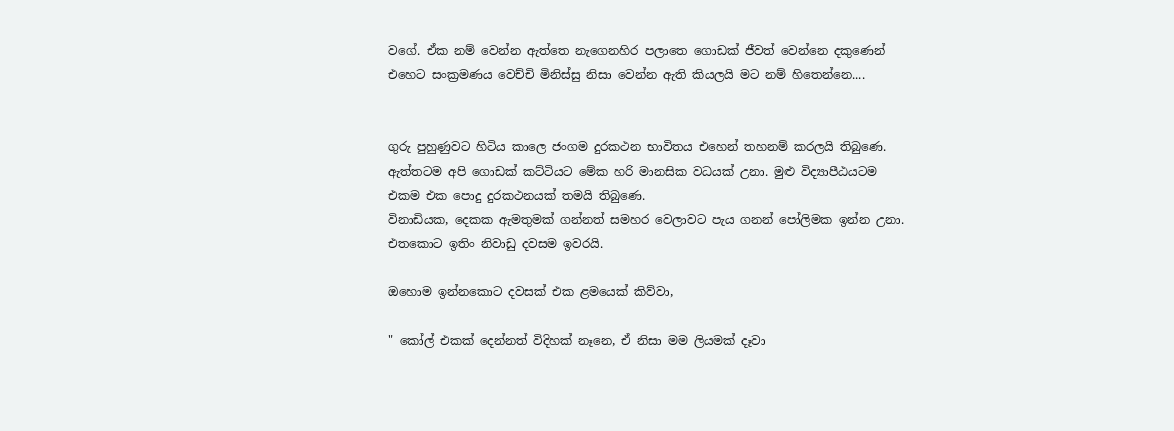වගේ. ඒක නම් වෙන්න ඇත්තෙ නැගෙනහිර පලාතෙ ගොඩක් ජීවත් වෙන්නෙ දකුණෙන් එහෙට සංක්‍රමණය වෙච්චි මිනිස්සු නිසා වෙන්න ඇති කියලයි මට නම් හිතෙන්නෙ....


ගුරු පුහුණුවට හිටිය කාලෙ ජංගම දුරකථන භාවිතය එහෙන් තහනම් කරලයි තිබුණෙ. ඇත්තටම අපි ගොඩක් කට්ටියට මේක හරි මානසික වධයක් උනා. මුළු විද්‍යාපීඨයටම එකම එක පොදු දුරකථනයක් තමයි තිබුණෙ.
විනාඩියක, දෙකක ඇමතුමක් ගන්නත් සමහර වෙලාවට පැය ගනන් පෝලිමක ඉන්න උනා. එතකොට ඉතිං නිවාඩු දවසම ඉවරයි.

ඔහොම ඉන්නකොට දවසක් එක ළමයෙක් කිව්වා,

" කෝල් එකක් දෙන්නත් විදිහක් නෑනෙ, ඒ නිසා මම ලියමක් දෑවා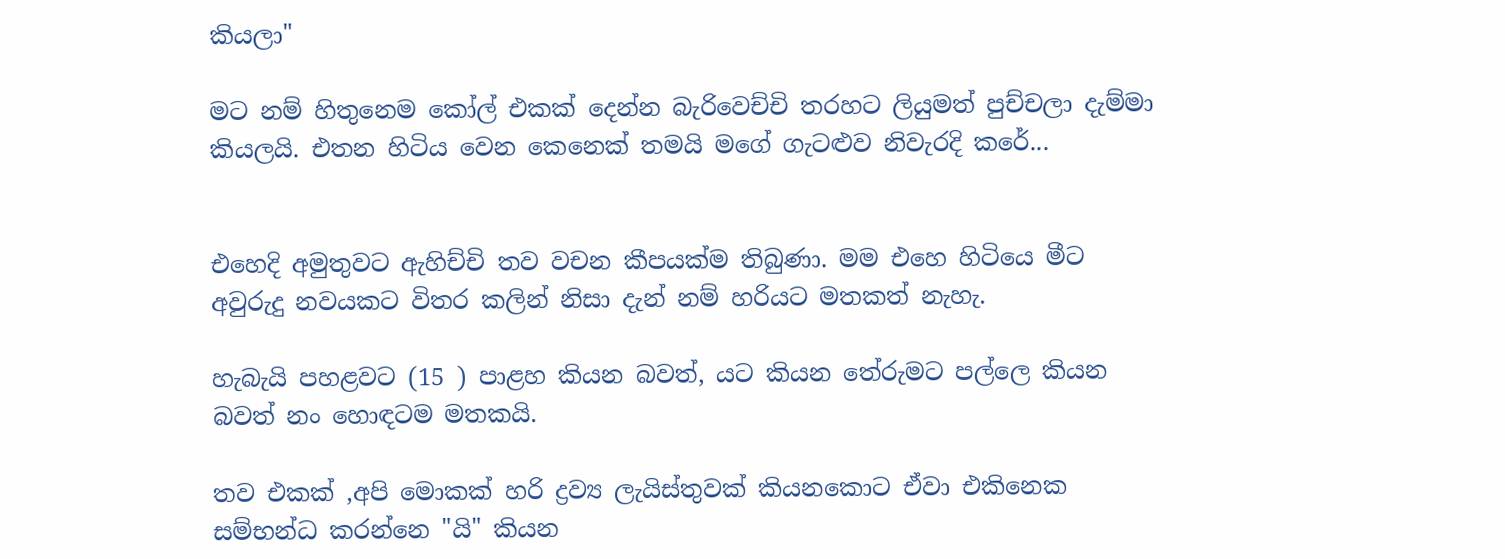කියලා"

මට නම් හිතුනෙම කෝල් එකක් දෙන්න බැරිවෙච්චි තරහට ලියුමත් පුච්චලා දැම්මා කියලයි. එතන හිටිය වෙන කෙනෙක් තමයි මගේ ගැටළුව නිවැරදි කරේ...


එහෙදි අමුතුවට ඇහිච්චි තව වචන කීපයක්ම තිබුණා. මම එහෙ හිටියෙ මීට අවුරුදු නවයකට විතර කලින් නිසා දැන් නම් හරියට මතකත් නැහැ.

හැබැයි පහළවට (15 ) පාළහ කියන බවත්, යට කියන තේරුමට පල්ලෙ කියන බවත් නං හොඳටම මතකයි.

තව එකක් ,අපි මොකක් හරි ද්‍රව්‍ය ලැයිස්තුවක් කියනකොට ඒවා එකිනෙක සම්භන්ධ කරන්නෙ "යි" කියන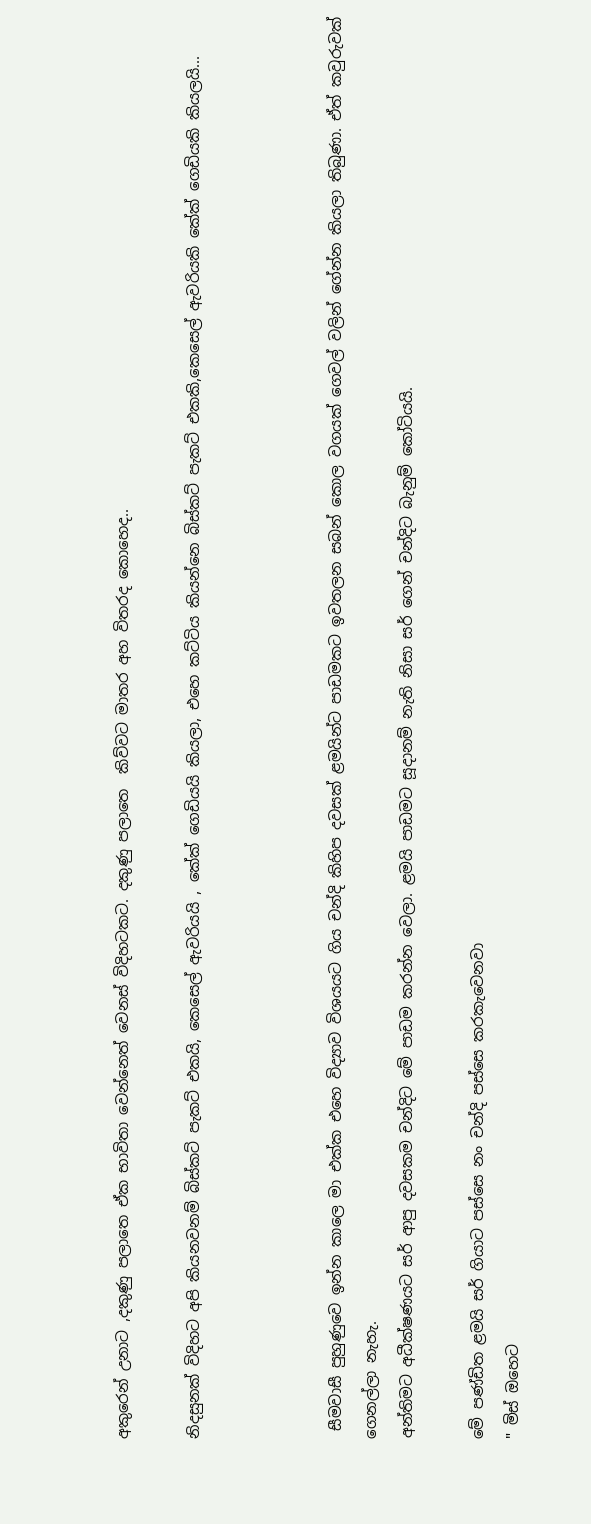අකුරෙන් උනාට ,දකුණු පලාතෙ ඒක භාවිතා වෙන්නෙත් වෙනස් විදිහටකට. දකුණු පලාතෙ  කිව්වට මාතර අහ විතරද කොහෙද..

නිදසුනක් විදිහට අපි කියනවනම් බිස්කට් පැකට් එකයි, කෙසෙල් ඇවරියයි , කේක් ගෙඩියයි කියලා, එහෙ කට්ටිය කියන්නෙ බිස්කට් පැකට් එකකි,කෙසෙල් ඇවරියකි කේක් ගෙඩියකි කියලයි...



 සීමවාසී පුහුණුවෙ ඉන්න කාලෙ මා එක්ක එහෙ විද්‍යාව විශයයට ගිය චන්දි කිහිප දවසක් ළමයින්ට පාඩමකට ඉවතලන සබන් කොල වගයක් ගෙවල් වලින් ගේන්න කියලා තිබුණා. ඒත් කවුරුවක් ගෙනල්ලා නැහැ.
අන්තිමට අධීක්ෂණයට සර් ආපු දවසකම චන්දිට මේ පාඩම කරන්න වෙලා. ළමයි පාඩමට සූදානම් නැති නිසා සර් ගෙන් චන්දිට බැනුම් කෝටියයි.

මේ පණ්ඩිත ළමයි සර් ගියාට පස්සෙ නං චන්දි පස්සෙ කරකැවෙනවා
" මිස් ඔහෙට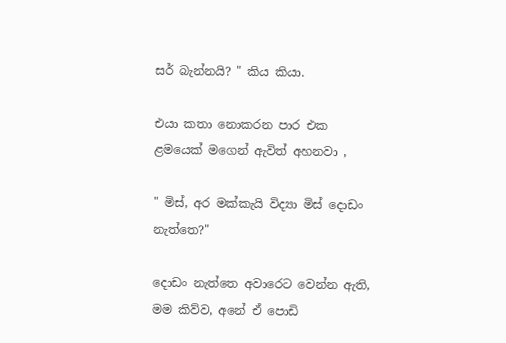සර් බැන්නයි? " කිය කියා.

එයා කතා නොකරන පාර එක ළමයෙක් මගෙන් ඇවිත් අහනවා ,

" මිස්, අර මක්කැයි විද්‍යා මිස් දොඩං නැත්තෙ?"

දොඩං නැත්තෙ අවාරෙට වෙන්න ඇති, මම කිව්ව, අනේ ඒ පොඩි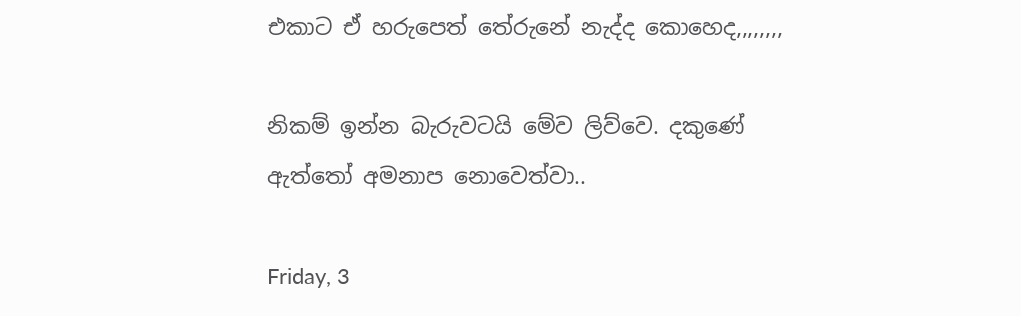එකාට ඒ හරුපෙත් තේරුනේ නැද්ද කොහෙද,,,,,,,,

නිකම් ඉන්න බැරුවටයි මේව ලිව්වෙ. දකුණේ ඇත්තෝ අමනාප නොවෙත්වා..

Friday, 3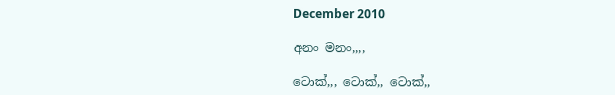December 2010

අනං මනං,,,,

ටොක්,,, ටොක්,, ටොක්,,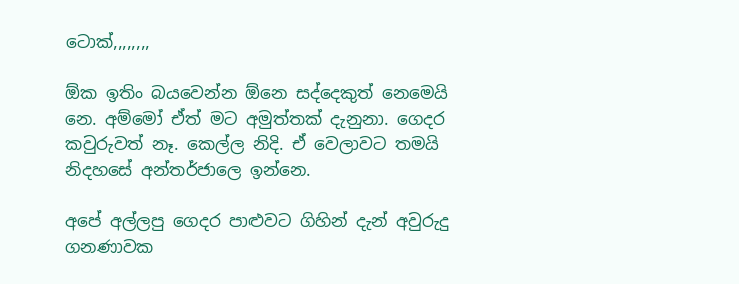ටොක්,,,,,,,,

ඕක ඉතිං බයවෙන්න ඕනෙ සද්දෙකුත් නෙමෙයි නෙ. අම්මෝ ඒත් මට අමුත්තක් දැනුනා. ගෙදර කවුරුවත් නෑ. කෙල්ල නිදි. ඒ වෙලාවට තමයි නිදහසේ අන්තර්ජාලෙ ඉන්නෙ.

අපේ අල්ලපු ගෙදර පාළුවට ගිහින් දැන් අවුරුදු ගනණාවක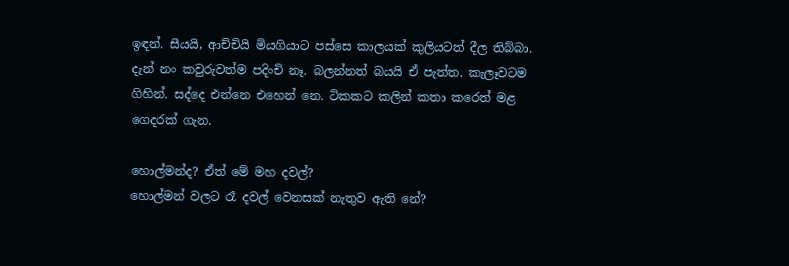ඉඳන්. සීයයි, ආච්චියි මියගියාට පස්සෙ කාලයක් කුලියටත් දීල තිබ්බා. දැන් නං කවුරුවත්ම පදිංචි නෑ. බලන්නත් බයයි ඒ පැත්ත. කැලෑවටම ගිහින්. සද්දෙ එන්නෙ එහෙන් නෙ. ටිකකට කලින් කතා කරෙත් මළ ගෙදරක් ගැන.

හොල්මන්ද? ඒත් මේ මහ දවල්?
හොල්මන් වලට රෑ දවල් වෙනසක් නැතුව ඇති නේ?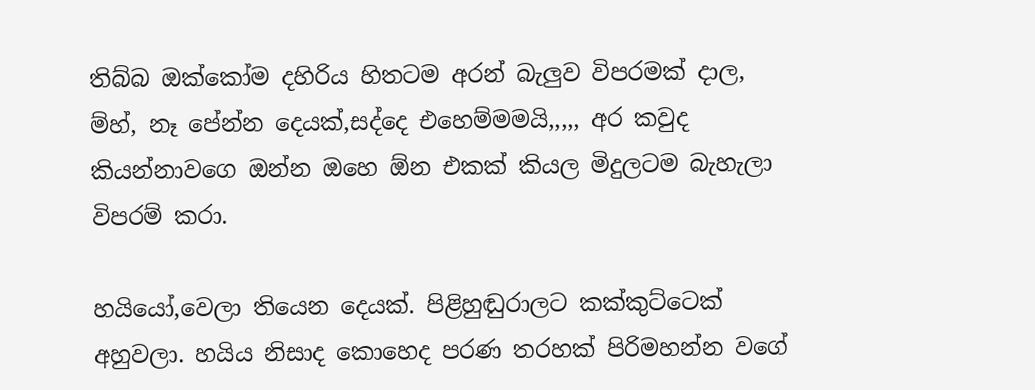තිබ්බ ඔක්කෝම දහිරිය හිතටම අරන් බැලුව විපරමක් දාල, ම්හ්, නෑ පේන්න දෙයක්,සද්දෙ එහෙම්මමයි,,,,, අර කවුද කියන්නාවගෙ ඔන්න ඔහෙ ඕන එකක් කියල මිදුලටම බැහැලා විපරම් කරා.

හයියෝ,වෙලා තියෙන දෙයක්. පිළිහුඬුරාලට කක්කුට්ටෙක් අහුවලා. හයිය නිසාද කොහෙද පරණ තරහක් පිරිමහන්න වගේ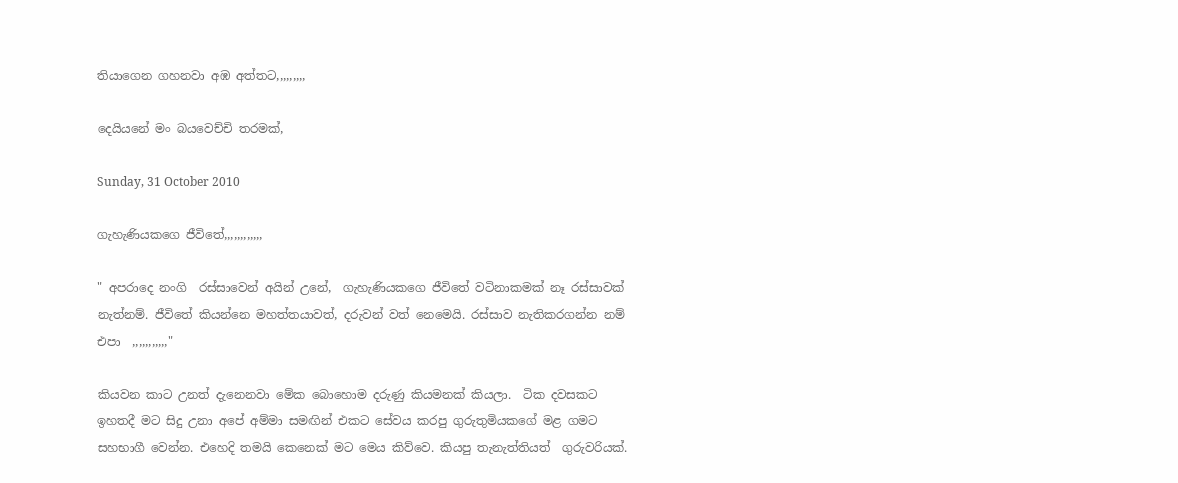තියාගෙන ගහනවා අඹ අත්තට,,,,,,,,,

දෙයියනේ මං බයවෙච්චි තරමක්,

Sunday, 31 October 2010

ගැහැණියකගෙ ජීවිතේ,,,,,,,,,,,,

" අපරාදෙ නංගි  රස්සාවෙන් අයින් උනේ,  ගැහැණියකගෙ ජීවිතේ වටිනාකමක් නෑ රස්සාවක් නැත්නම්. ජීවිතේ කියන්නෙ මහත්තයාවත්, දරුවන් වත් නෙමෙයි. රස්සාව නැතිකරගන්න නම් එපා  ,,,,,,,,,,,"

කියවන කාට උනත් දැනෙනවා මේක බොහොම දරුණු කියමනක් කියලා.  ටික දවසකට ඉහතදී මට සිදු උනා අපේ අම්මා සමඟින් එකට සේවය කරපු ගුරුතුමියකගේ මළ ගමට සහභාගී වෙන්න. එහෙදි තමයි කෙනෙක් මට මෙය කිව්වෙ. කියපු තැනැත්තියත්  ගුරුවරියක්.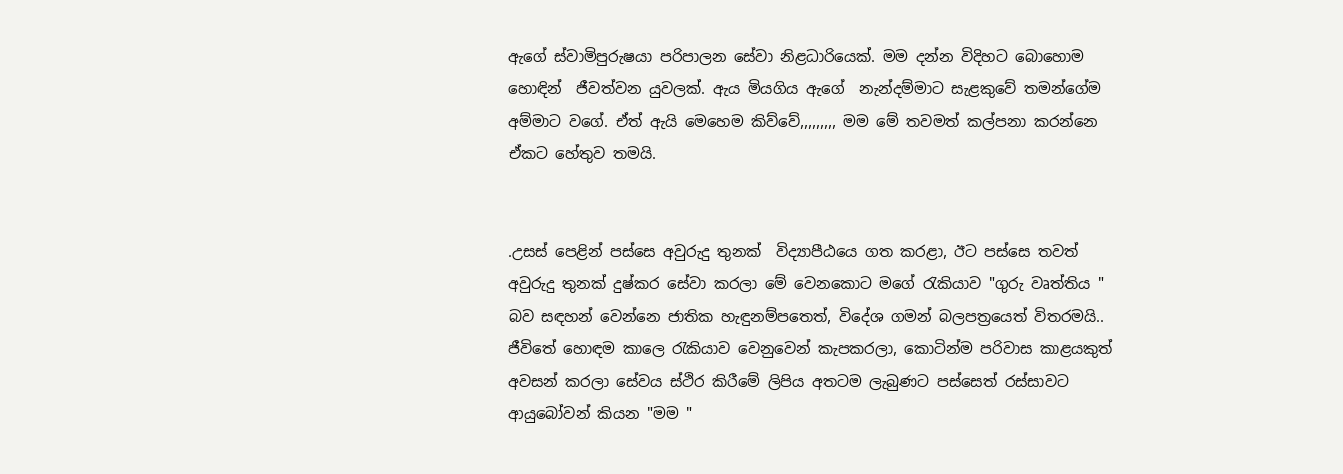ඇගේ ස්වාමිපුරුෂයා පරිපාලන සේවා නිළධාරියෙක්. මම දන්න විදිහට බොහොම හොඳින්  ජීවත්වන යුවලක්. ඇය මියගිය ඇගේ  නැන්දම්මාට සැළකුවේ තමන්ගේම අම්මාට වගේ. ඒත් ඇයි මෙහෙම කිව්වේ,,,,,,,,, මම මේ තවමත් කල්පනා කරන්නෙ ඒකට හේතුව තමයි.


.උසස් පෙළින් පස්සෙ අවුරුදු තුනක්  විද්‍යාපීඨයෙ ගත කරළා, ඊට පස්සෙ තවත් අවුරුදු තුනක් දුෂ්කර සේවා කරලා මේ වෙනකොට මගේ රැකියාව "ගුරු වෘත්තිය " බව සඳහන් වෙන්නෙ ජාතික හැඳුනම්පතෙත්, විදේශ ගමන් බලපත්‍රයෙත් විතරමයි.. ජීවිතේ හොඳම කාලෙ රැකියාව වෙනුවෙන් කැපකරලා, කොටින්ම පරිවාස කාළයකුත් අවසන් කරලා සේවය ස්ථිර කිරීමේ ලිපිය අතටම ලැබුණට පස්සෙත් රස්සාවට ආයුබෝවන් කියන "මම "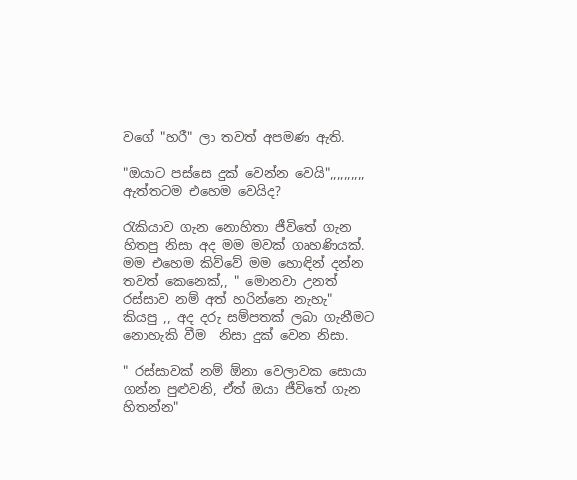වගේ "හරී" ලා තවත් අපමණ ඇති.

"ඔයාට පස්සෙ දුක් වෙන්න වෙයි",,,,,,,,,,     ඇත්තටම එහෙම වෙයිද?

රැකියාව ගැන නොහිතා ජීවිතේ ගැන හිතපු නිසා අද මම මවක් ගෘහණියක්.  මම එහෙම කිව්වේ මම හොඳින් දන්න තවත් කෙනෙක්,, " මොනවා උනත් රස්සාව නම් අත් හරින්නෙ නැහැ"  කියපු ,, අද දරු සම්පතක් ලබා ගැනීමට නොහැකි වීම  නිසා දුක් වෙන නිසා.

" රස්සාවක් නම් ඕනා වෙලාවක සොයා ගන්න පුළුවනි, ඒත් ඔයා ජීවිතේ ගැන හිතන්න"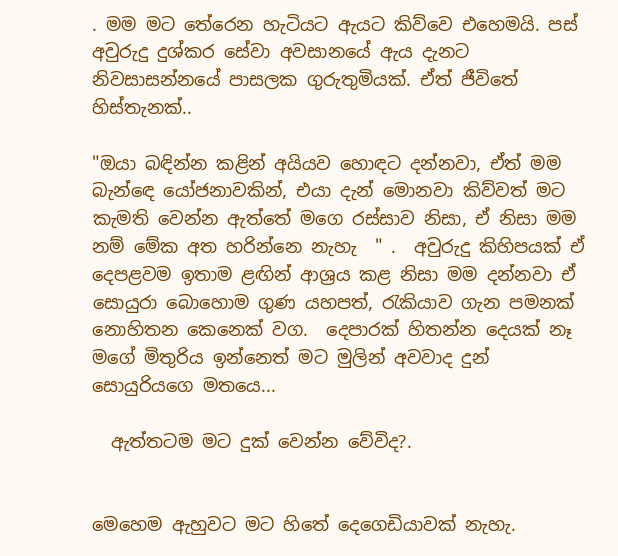. මම මට තේරෙන හැටියට ඇයට කිව්වෙ එහෙමයි. පස් අවුරුදු දුශ්කර සේවා අවසානයේ ඇය දැනට නිවසාසන්නයේ පාසලක ගුරුතුමියක්. ඒත් ජීවිතේ හිස්තැනක්..

"ඔයා බඳින්න කළින් අයියව හොඳට දන්නවා, ඒත් මම බැන්ඳෙ යෝජනාවකින්, එයා දැන් මොනවා කිව්වත් මට කැමති වෙන්න ඇත්තේ මගෙ රස්සාව නිසා, ඒ නිසා මම නම් මේක අත හරින්නෙ නැහැ  " .  අවුරුදු කිහිපයක් ඒ දෙපළවම ඉතාම ළඟින් ආශ්‍රය කළ නිසා මම දන්නවා ඒ සොයුරා බොහොම ගුණ යහපත්, රැකියාව ගැන පමනක් නොහිතන කෙනෙක් වග.  දෙපාරක් හිතන්න දෙයක් නෑ මගේ මිතුරිය ඉන්නෙත් මට මුලින් අවවාද දුන් සොයුරියගෙ මතයෙ...

  ඇත්තටම මට දුක් වෙන්න වේවිද?.


මෙහෙම ඇහුවට මට හිතේ දෙගෙඩියාවක් නැහැ.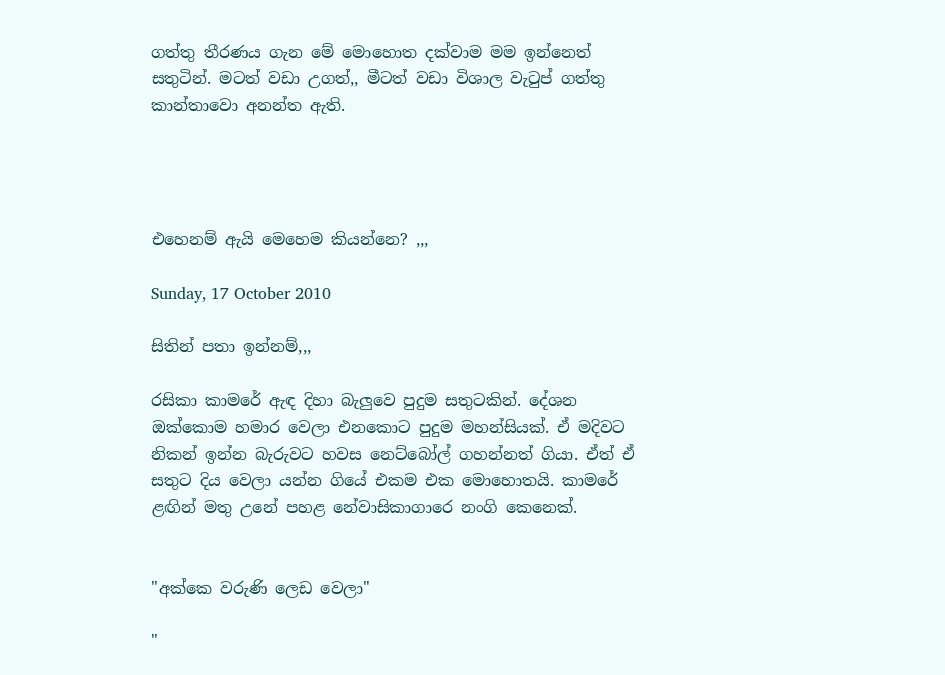ගත්තු තීරණය ගැන මේ මොහොත දක්වාම මම ඉන්නෙත් සතුටින්. මටත් වඩා උගත්,, මීටත් වඩා විශාල වැටුප් ගත්තු කාන්තාවො අනන්ත ඇති.




එහෙනම් ඇයි මෙහෙම කියන්නෙ? ,,,

Sunday, 17 October 2010

සිතින් පතා ඉන්නම්,,,

රසිකා කාමරේ ඇඳ දිහා බැලුවෙ පුදුම සතුටකින්. දේශන ඔක්කොම හමාර වෙලා එනකොට පුදුම මහන්සියක්. ඒ මදිවට නිකන් ඉන්න බැරුවට හවස නෙට්බෝල් ගහන්නත් ගියා. ඒත් ඒ සතුට දිය වෙලා යන්න ගියේ එකම එක මොහොතයි. කාමරේ ළඟින් මතු උනේ පහළ නේවාසිකාගාරෙ නංගි කෙනෙක්.


"අක්කෙ වරුණි ලෙඩ වෙලා"

"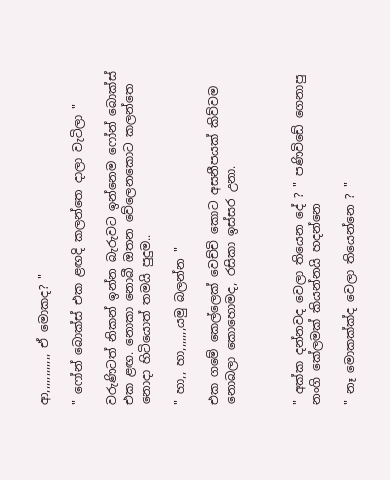ආ,,,,,,,,,,,, ඒ මොකද? "

" ෆෝන් බොක්ස් එක ළඟදි කලන්තෙ දාලා වැටිලා "

වරුණිටත් නිකන් ඉන්න බැරුවට ඉන්නෙම ෆෝන් බොක්ස් එක ළඟ. නොකා නොබී ඔතන වේලෙනකොට කලන්තෙ නොදා හිටියොත් තමයි පුදුම..

" හා,, හා,,,,,,,යමු බලන්න "

එක ගමේ කෙල්ලෙක් වෙච්චි කොට අසනීපයක් කිව්වම නොබලා කොහොමද, රසිකා ඉස්සර උනා.



" අක්ක දන්නවද වෙලා තියෙන දේ ? " පණිවිඩේ ගෙනාපු නංගි කේලමක් කියන්නයි හදන්නෙ

" නෑ මොකක්ක්ද වෙලා තියෙන්නෙ ? "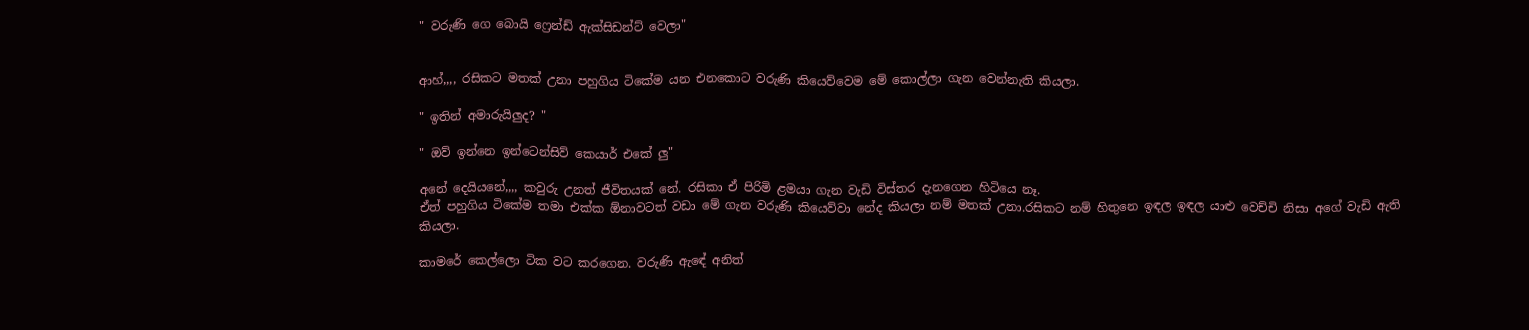" වරුණි ගෙ බොයි ෆ්‍රෙන්ඩ් ඇක්සිඩන්ට් වෙලා"


ආහ්,,,, රසිකට මතක් උනා පහුගිය ටිකේම යන එනකොට වරුණි කියෙව්වෙම මේ කොල්ලා ගැන වෙන්නැති කියලා.

" ඉතින් අමාරුයිලුද? "

" ඔව් ඉන්නෙ ඉන්ටෙන්සිව් කෙයාර් එකේ ලු"

අනේ දෙයියනේ,,,, කවුරු උනත් ජීවිතයක් නේ. රසිකා ඒ පිරිමි ළමයා ගැන වැඩි විස්තර දැනගෙන හිටියෙ නෑ.
ඒත් පහුගිය ටිකේම තමා එක්ක ඕනාවටත් වඩා මේ ගැන වරුණි කියෙව්වා නේද කියලා නම් මතක් උනා.රසිකට නම් හිතුනෙ ඉඳල ඉඳල යාළු වෙච්චි නිසා අගේ වැඩි ඇති කියලා.

කාමරේ කෙල්ලො ටික වට කරගෙන. වරුණි ඇඳේ අනිත්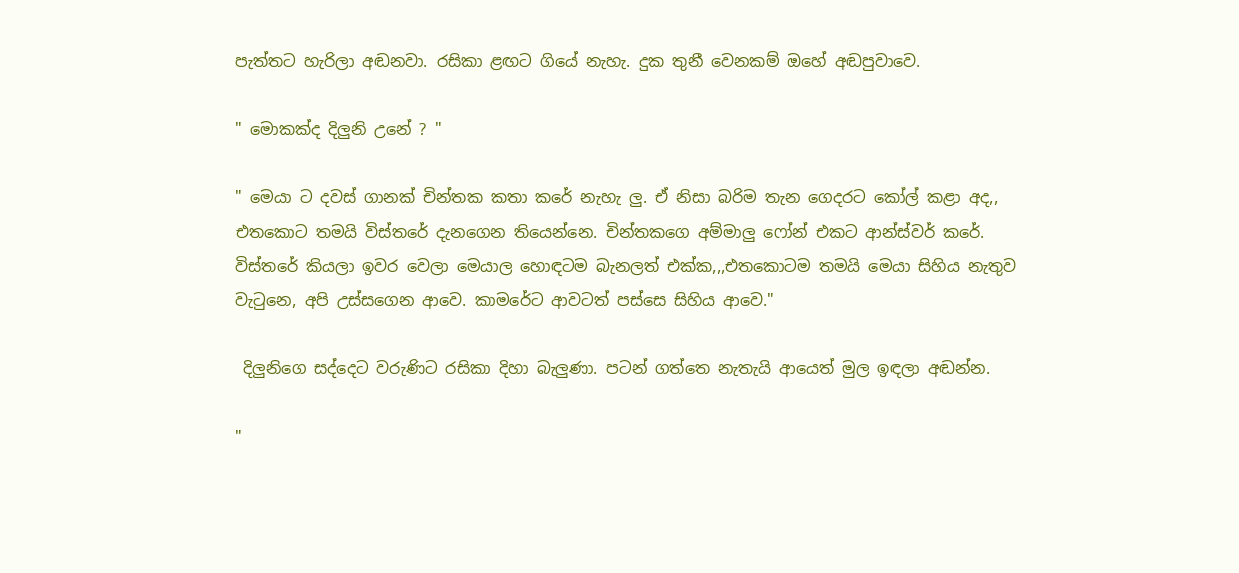පැත්තට හැරිලා අඬනවා. රසිකා ළඟට ගියේ නැහැ. දුක තුනී වෙනකම් ඔහේ අඬපුවාවෙ.

" මොකක්ද දිලුනි උනේ ? "

" මෙයා ට දවස් ගානක් චින්තක කතා කරේ නැහැ ලු. ඒ නිසා බරිම තැන ගෙදරට කෝල් කළා අද,, එතකොට තමයි විස්තරේ දැනගෙන තියෙන්නෙ. චින්තකගෙ අම්මාලු ෆෝන් එකට ආන්ස්වර් කරේ. විස්තරේ කියලා ඉවර වෙලා මෙයාල හොඳටම බැනලත් එක්ක,,,එතකොටම තමයි මෙයා සිහිය නැතුව වැටුනෙ, අපි උස්සගෙන ආවෙ. කාමරේට ආවටත් පස්සෙ සිහිය ආවෙ."

 දිලුනිගෙ සද්දෙට වරුණිට රසිකා දිහා බැලුණා. පටන් ගත්තෙ නැතැයි ආයෙත් මුල ඉඳලා අඬන්න.

"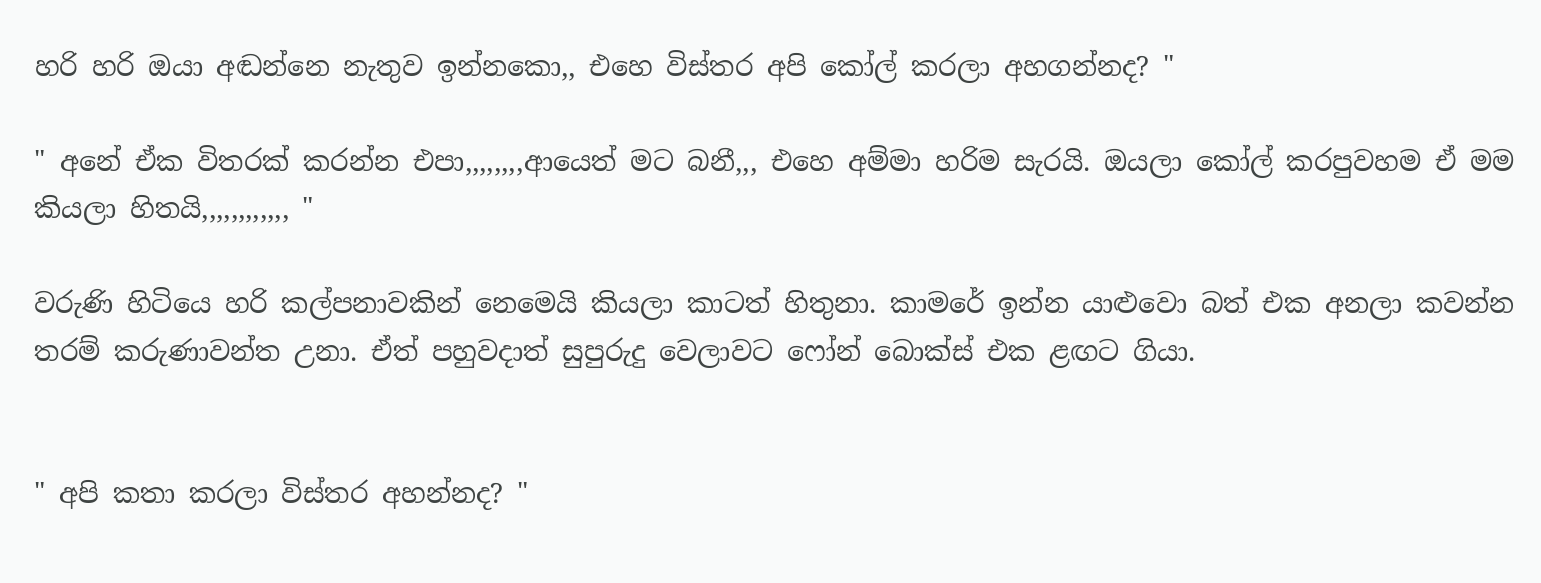හරි හරි ඔයා අඬන්නෙ නැතුව ඉන්නකො,, එහෙ විස්තර අපි කෝල් කරලා අහගන්නද? "

" අනේ ඒක විතරක් කරන්න එපා,,,,,,,,ආයෙත් මට බනී,,, එහෙ අම්මා හරිම සැරයි. ඔයලා කෝල් කරපුවහම ඒ මම කියලා හිතයි,,,,,,,,,,,, "

වරුණි හිටියෙ හරි කල්පනාවකින් නෙමෙයි කියලා කාටත් හිතුනා. කාමරේ ඉන්න යාළුවො බත් එක අනලා කවන්න තරම් කරුණාවන්ත උනා. ඒත් පහුවදාත් සුපුරුදු වෙලාවට ෆෝන් බොක්ස් එක ළඟට ගියා.


" අපි කතා කරලා විස්තර අහන්නද? "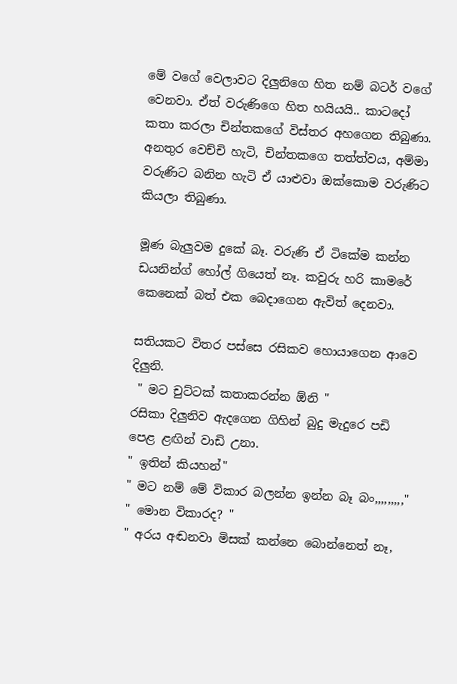මේ වගේ වෙලාවට දිලුනිගෙ හිත නම් බටර් වගේ වෙනවා. ඒත් වරුණිගෙ හිත හයියයි.. කාටදෝ කතා කරලා චින්තකගේ විස්තර අහගෙන තිබුණා.  අනතුර වෙච්චි හැටි, චින්තකගෙ තත්ත්වය, අම්මා වරුණිට බනින හැටි ඒ යාළුවා ඔක්කොම වරුණිට කියලා තිබුණා.

මූණ බැලුවම දුකේ බෑ. වරුණි ඒ ටිකේම කන්න ඩයනින්ග් හෝල් ගියෙත් නෑ. කවුරු හරි කාමරේ කෙනෙක් බත් එක බෙදාගෙන ඇවිත් දෙනවා.

සතියකට විතර පස්සෙ රසිකව හොයාගෙන ආවෙ දිලුනි.
 " මට චුට්ටක් කතාකරන්න ඕනි "
රසිකා දිලුනිව ඇදගෙන ගිහින් බුදු මැදුරෙ පඩි පෙළ ළඟින් වාඩි උනා.
" ඉතින් කියහන්"
" මට නම් මේ විකාර බලන්න ඉන්න බෑ බං,,,,,,,,,"
" මොන විකාරද? "
" අරය අඬනවා මිසක් කන්නෙ බොන්නෙත් නෑ,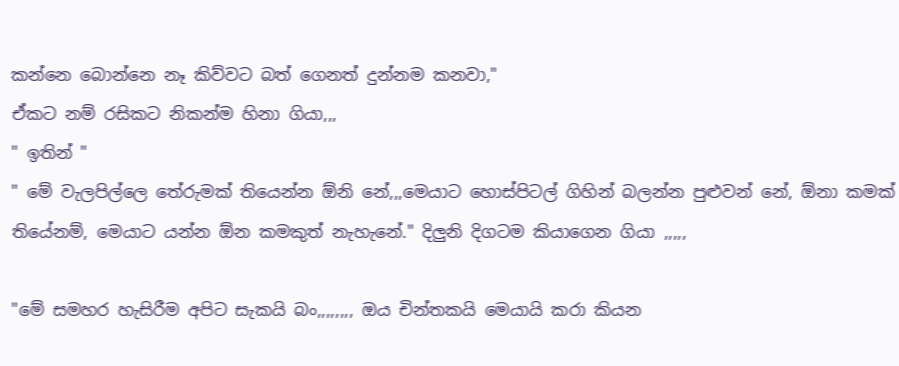කන්නෙ බොන්නෙ නෑ කිව්වට බත් ගෙනත් දුන්නම කනවා,"
ඒකට නම් රසිකට නිකන්ම හිනා ගියා,,,
" ඉතින් "
" මේ වැලපිල්ලෙ තේරුමක් තියෙන්න ඕනි නේ,,,මෙයාට හොස්පිටල් ගිහින් බලන්න පුළුවන් නේ, ඕනා කමක් තියේනම්, මෙයාට යන්න ඕන කමකුත් නැහැනේ." දිලුනි දිගටම කියාගෙන ගියා ,,,,,

"මේ සමහර හැසිරීම අපිට සැකයි බං,,,,,,,, ඔය චින්තකයි මෙයායි කරා කියන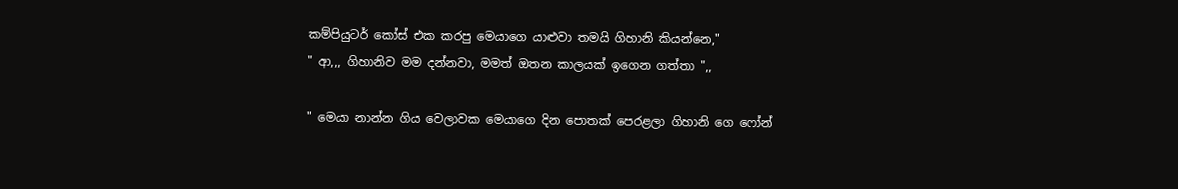කම්පියුටර් කෝස් එක කරපු මෙයාගෙ යාළුවා තමයි ගිහානි කියන්නෙ,"
" ආ,,, ගිහානිව මම දන්නවා, මමත් ඔතන කාලයක් ඉගෙන ගත්තා ",,

" මෙයා නාන්න ගිය වෙලාවක මෙයාගෙ දින පොතක් පෙරළලා ගිහානි ගෙ ෆෝන්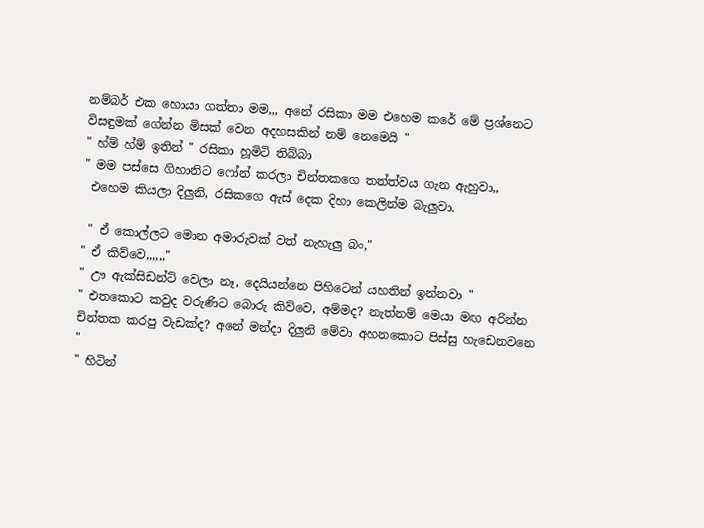නම්බර් එක හොයා ගත්තා මම,,, අනේ රසිකා මම එහෙම කරේ මේ ප්‍රශ්නෙට විසඳුමක් ගේන්න මිසක් වෙන අදහසකින් නම් නෙමෙයි "
" හ්ම් හ්ම් ඉතින් " රසිකා හූමිටි තිබ්බා
" මම පස්සෙ ගිහානිට ෆෝන් කරලා චින්තකගෙ තත්ත්වය ගැන ඇහුවා,,
 එහෙම කියලා දිලුනි, රසිකගෙ ඇස් දෙක දිහා කෙලින්ම බැලුවා.

 " ඒ කොල්ලට මොන අමාරුවක් වත් නැහැලු බං,"
" ඒ කිව්වෙ,,,,,,"
" ඌ ඇක්සිඩන්ට් වෙලා නෑ, දෙයියන්නෙ පිහිටෙන් යහතින් ඉන්නවා "
" එතකොට කවුද වරුණිට බොරු කිව්වෙ, අම්මද? නැත්නම් මෙයා මඟ අරින්න චින්තක කරපු වැඩක්ද? අනේ මන්දා දිලුනි මේවා අහනකොට පිස්සු හැඩෙනවනෙ "
" හිටින්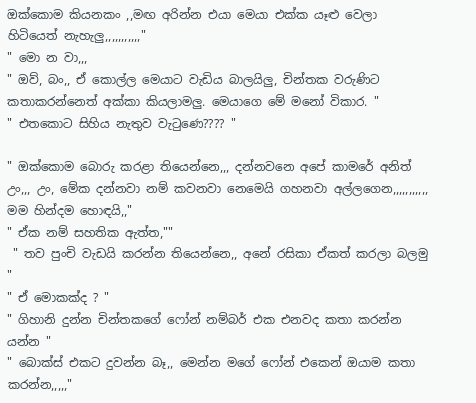ඔක්කොම කියනකං ,,මඟ අරින්න එයා මෙයා එක්ක යෑළු වෙලා හිටියෙත් නැහැලු,,,,,,,,,,,"
" මො න වා,,,
" ඔව්, බං,, ඒ කොල්ල මෙයාට වැඩිය බාලයිලු, චින්තක වරුණිට කතාකරන්නෙත් අක්කා කියලාමලු. මෙයාගෙ මේ මනෝ විකාර. "
" එතකොට සිහිය නැතුව වැටුණෙ???? "

" ඔක්කොම බොරු කරළා තියෙන්නෙ,,, දන්නවනෙ අපේ කාමරේ අනිත් උං,,, උං, මේක දන්නවා නම් කවනවා නෙමෙයි ගහනවා අල්ලගෙන,,,,,,,,,,, මම හින්දම හොඳයි,,"
" ඒක නම් සහතික ඇත්ත,""
 " තව පුංචි වැඩයි කරන්න තියෙන්නෙ,, අනේ රසිකා ඒකත් කරලා බලමු "
" ඒ මොකක්ද ? "
" ගිහානි දුන්න චින්තකගේ ෆෝන් නම්බර් එක එනවද කතා කරන්න යන්න "
" බොක්ස් එකට දුවන්න බෑ,, මෙන්න මගේ ෆෝන් එකෙන් ඔයාම කතා කරන්න,,,,,"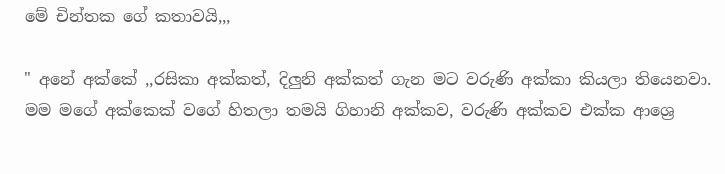මේ චින්තක ගේ කතාවයි,,,

" අනේ අක්කේ ,,රසිකා අක්කත්, දිලුනි අක්කත් ගැන මට වරුණි අක්කා කියලා තියෙනවා. මම මගේ අක්කෙක් වගේ හිතලා තමයි ගිහානි අක්කව, වරුණි අක්කව එක්ක ආශ්‍රෙ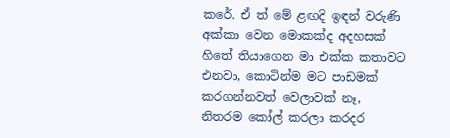කරේ. ඒ ත් මේ ළඟදි ඉඳන් වරුණි අක්කා වෙන මොකක්ද අදහසක් හිතේ තියාගෙන මා එක්ක කතාවට එනවා, කොටින්ම මට පාඩමක් කරගන්නවත් වෙලාවක් නෑ, නිතරම කෝල් කරලා කරදර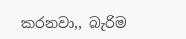කරනවා,, බැරිම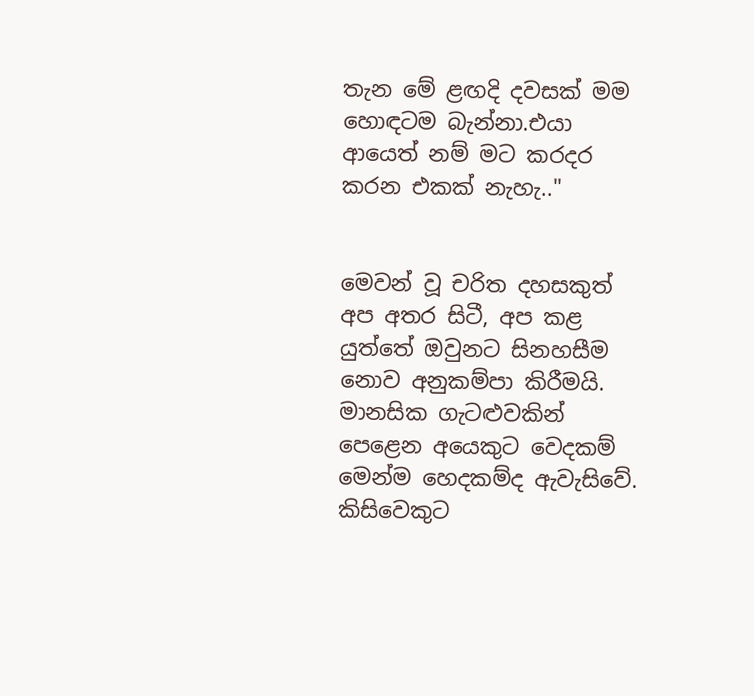තැන මේ ළඟදි දවසක් මම හොඳටම බැන්නා.එයා ආයෙත් නම් මට කරදර කරන එකක් නැහැ.."


මෙවන් වූ චරිත දහසකුත් අප අතර සිටී, අප කළ යුත්තේ ඔවුනට සිනහසීම නොව අනුකම්පා කිරීමයි. මානසික ගැටළුවකින් පෙළෙන අයෙකුට වෙදකම් මෙන්ම හෙදකම්ද ඇවැසිවේ.
කිසිවෙකුට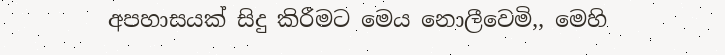අපහාසයක් සිදු කිරීමට මෙය නොලීවෙමි,, මෙහි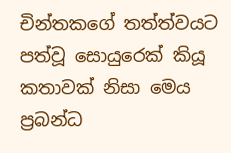චින්තකගේ තත්ත්වයට පත්වූ සොයුරෙක් කියූ කතාවක් නිසා මෙය ප්‍රබන්ධ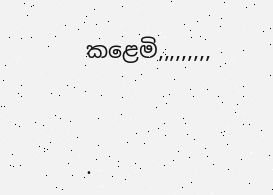කළෙමි,,,,,,,,,



.